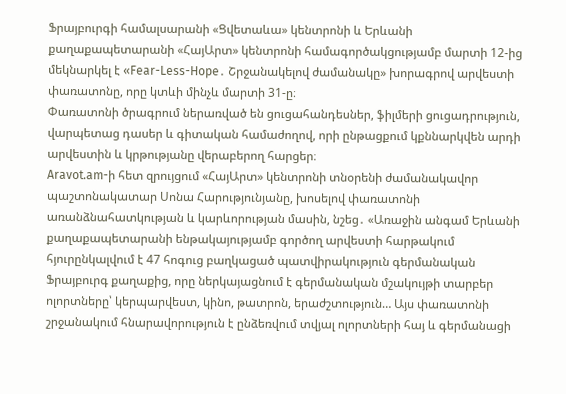Ֆրայբուրգի համալսարանի «Ցվետաևա» կենտրոնի և Երևանի քաղաքապետարանի «ՀայԱրտ» կենտրոնի համագործակցությամբ մարտի 12-ից մեկնարկել է «Fear-Less-Hope․ Շրջանակելով ժամանակը» խորագրով արվեստի փառատոնը, որը կտևի մինչև մարտի 31-ը։
Փառատոնի ծրագրում ներառված են ցուցահանդեսներ, ֆիլմերի ցուցադրություն, վարպետաց դասեր և գիտական համաժողով, որի ընթացքում կքննարկվեն արդի արվեստին և կրթությանը վերաբերող հարցեր։
Aravot.am-ի հետ զրույցում «ՀայԱրտ» կենտրոնի տնօրենի ժամանակավոր պաշտոնակատար Սոնա Հարությունյանը, խոսելով փառատոնի առանձնահատկության և կարևորության մասին, նշեց․ «Առաջին անգամ Երևանի քաղաքապետարանի ենթակայությամբ գործող արվեստի հարթակում հյուրընկալվում է 47 հոգուց բաղկացած պատվիրակություն գերմանական Ֆրայբուրգ քաղաքից, որը ներկայացնում է գերմանական մշակույթի տարբեր ոլորտները՝ կերպարվեստ, կինո, թատրոն, երաժշտություն… Այս փառատոնի շրջանակում հնարավորություն է ընձեռվում տվյալ ոլորտների հայ և գերմանացի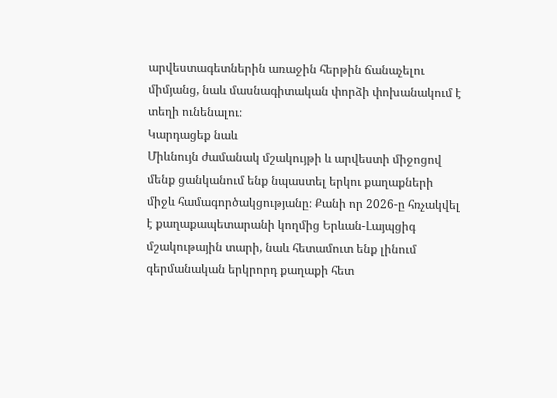արվեստագետներին առաջին հերթին ճանաչելու միմյանց, նաև մասնագիտական փորձի փոխանակում է տեղի ունենալու։
Կարդացեք նաև
Միևնույն ժամանակ մշակույթի և արվեստի միջոցով մենք ցանկանում ենք նպաստել երկու քաղաքների միջև համագործակցությանը։ Քանի որ 2026-ը հռչակվել է քաղաքապետարանի կողմից Երևան-Լայպցիգ մշակութային տարի, նաև հետամուտ ենք լինում գերմանական երկրորդ քաղաքի հետ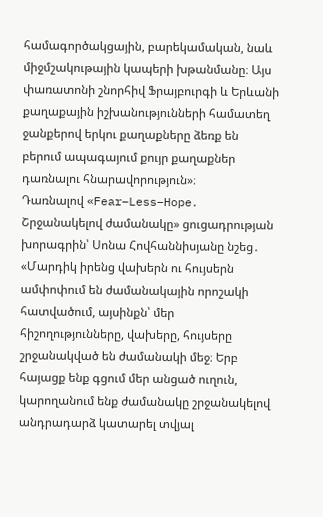համագործակցային, բարեկամական, նաև միջմշակութային կապերի խթանմանը։ Այս փառատոնի շնորհիվ Ֆրայբուրգի և Երևանի քաղաքային իշխանությունների համատեղ ջանքերով երկու քաղաքները ձեռք են բերում ապագայում քույր քաղաքներ դառնալու հնարավորություն»։
Դառնալով «Fear–Less–Hope․ Շրջանակելով ժամանակը» ցուցադրության խորագրին՝ Սոնա Հովհաննիսյանը նշեց․ «Մարդիկ իրենց վախերն ու հույսերն ամփոփում են ժամանակային որոշակի հատվածում, այսինքն՝ մեր հիշողությունները, վախերը, հույսերը շրջանակված են ժամանակի մեջ։ Երբ հայացք ենք գցում մեր անցած ուղուն, կարողանում ենք ժամանակը շրջանակելով անդրադարձ կատարել տվյալ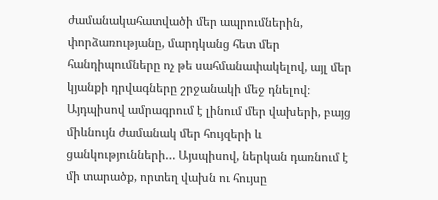ժամանակահատվածի մեր ապրումներին, փորձառությանը, մարդկանց հետ մեր հանդիպումները ոչ թե սահմանափակելով, այլ մեր կյանքի դրվագները շրջանակի մեջ դնելով։ Այդպիսով ամրագրում է լինում մեր վախերի, բայց միևնույն ժամանակ մեր հույզերի և ցանկությունների… Այսպիսով, ներկան դառնում է մի տարածք, որտեղ վախն ու հույսը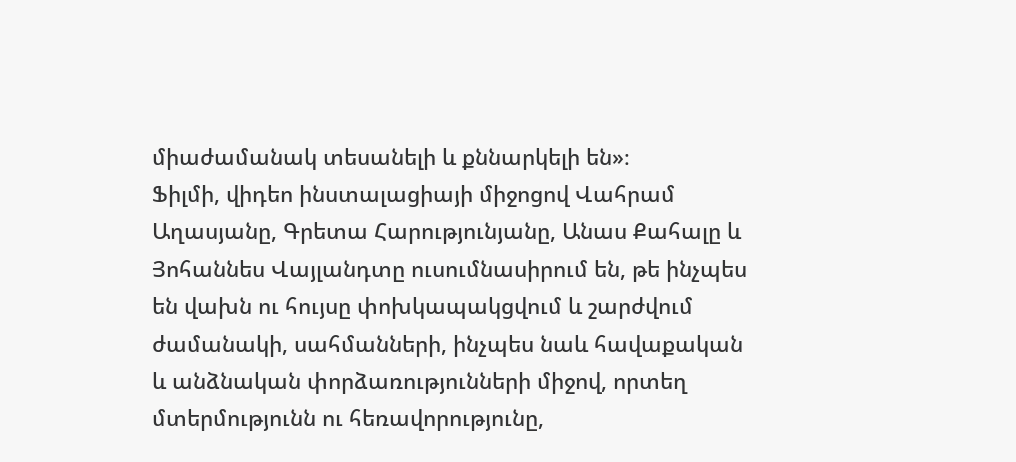միաժամանակ տեսանելի և քննարկելի են»։
Ֆիլմի, վիդեո ինստալացիայի միջոցով Վահրամ Աղասյանը, Գրետա Հարությունյանը, Անաս Քահալը և Յոհաննես Վայլանդտը ուսումնասիրում են, թե ինչպես են վախն ու հույսը փոխկապակցվում և շարժվում ժամանակի, սահմանների, ինչպես նաև հավաքական և անձնական փորձառությունների միջով, որտեղ մտերմությունն ու հեռավորությունը,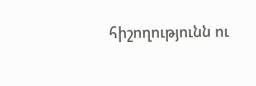հիշողությունն ու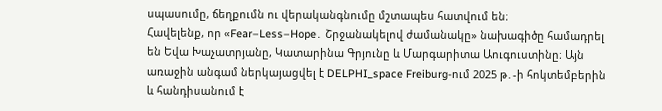սպասումը, ճեղքումն ու վերականգնումը մշտապես հատվում են։
Հավելենք, որ «Fear–Less–Hope․ Շրջանակելով ժամանակը» նախագիծը համադրել են Եվա Խաչատրյանը, Կատարինա Գրյունը և Մարգարիտա Աուգուստինը։ Այն առաջին անգամ ներկայացվել է DELPHI_space Freiburg-ում 2025 թ․-ի հոկտեմբերին և հանդիսանում է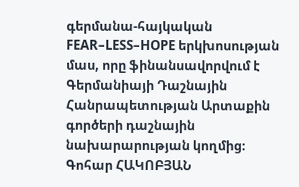գերմանա-հայկական FEAR–LESS–HOPE երկխոսության մաս, որը ֆինանսավորվում է Գերմանիայի Դաշնային Հանրապետության Արտաքին գործերի դաշնային նախարարության կողմից։
Գոհար ՀԱԿՈԲՅԱՆ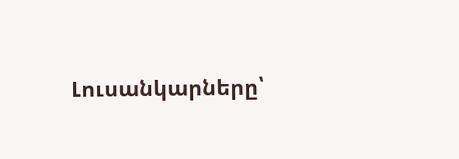Լուսանկարները՝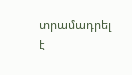տրամադրել է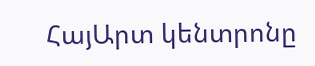ՀայԱրտ կենտրոնը